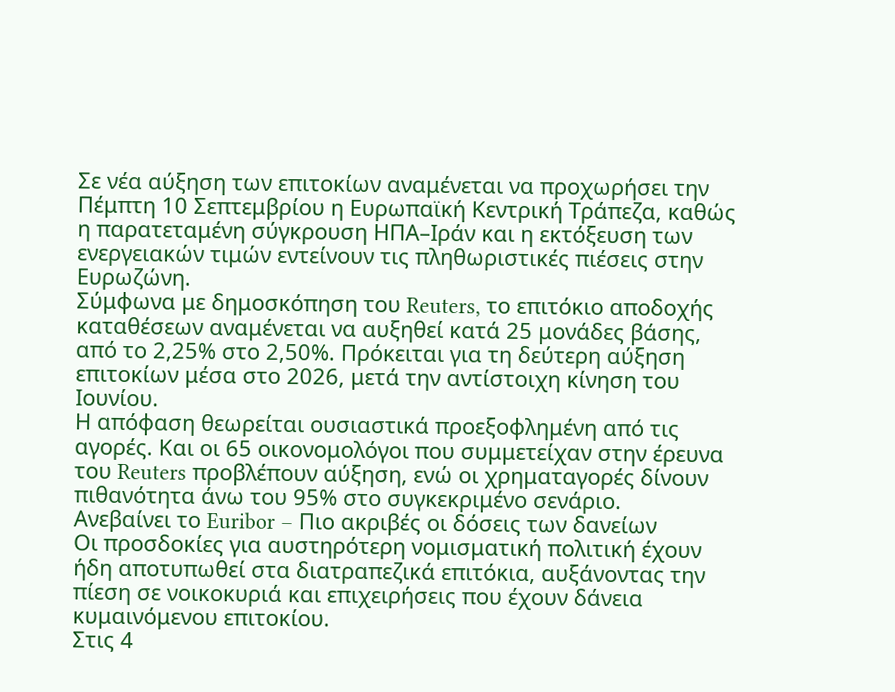Σε νέα αύξηση των επιτοκίων αναμένεται να προχωρήσει την Πέμπτη 10 Σεπτεμβρίου η Ευρωπαϊκή Κεντρική Τράπεζα, καθώς η παρατεταμένη σύγκρουση ΗΠΑ–Ιράν και η εκτόξευση των ενεργειακών τιμών εντείνουν τις πληθωριστικές πιέσεις στην Ευρωζώνη.
Σύμφωνα με δημοσκόπηση του Reuters, το επιτόκιο αποδοχής καταθέσεων αναμένεται να αυξηθεί κατά 25 μονάδες βάσης, από το 2,25% στο 2,50%. Πρόκειται για τη δεύτερη αύξηση επιτοκίων μέσα στο 2026, μετά την αντίστοιχη κίνηση του Ιουνίου.
Η απόφαση θεωρείται ουσιαστικά προεξοφλημένη από τις αγορές. Και οι 65 οικονομολόγοι που συμμετείχαν στην έρευνα του Reuters προβλέπουν αύξηση, ενώ οι χρηματαγορές δίνουν πιθανότητα άνω του 95% στο συγκεκριμένο σενάριο.
Ανεβαίνει το Euribor – Πιο ακριβές οι δόσεις των δανείων
Οι προσδοκίες για αυστηρότερη νομισματική πολιτική έχουν ήδη αποτυπωθεί στα διατραπεζικά επιτόκια, αυξάνοντας την πίεση σε νοικοκυριά και επιχειρήσεις που έχουν δάνεια κυμαινόμενου επιτοκίου.
Στις 4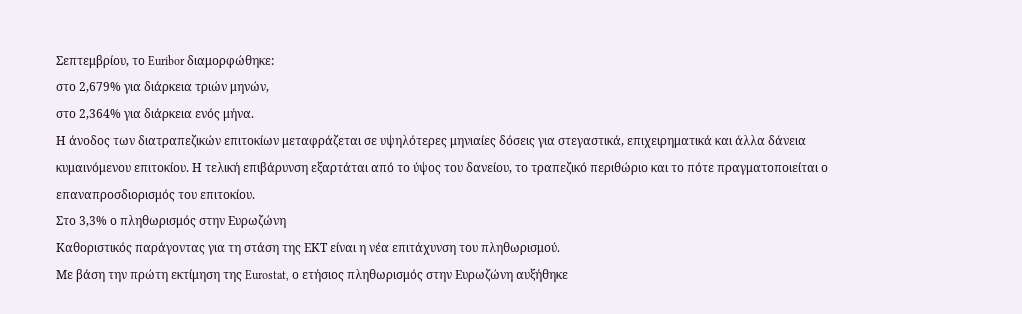Σεπτεμβρίου, το Euribor διαμορφώθηκε:
στο 2,679% για διάρκεια τριών μηνών,
στο 2,364% για διάρκεια ενός μήνα.
Η άνοδος των διατραπεζικών επιτοκίων μεταφράζεται σε υψηλότερες μηνιαίες δόσεις για στεγαστικά, επιχειρηματικά και άλλα δάνεια κυμαινόμενου επιτοκίου. Η τελική επιβάρυνση εξαρτάται από το ύψος του δανείου, το τραπεζικό περιθώριο και το πότε πραγματοποιείται ο επαναπροσδιορισμός του επιτοκίου.
Στο 3,3% ο πληθωρισμός στην Ευρωζώνη
Καθοριστικός παράγοντας για τη στάση της ΕΚΤ είναι η νέα επιτάχυνση του πληθωρισμού.
Με βάση την πρώτη εκτίμηση της Eurostat, ο ετήσιος πληθωρισμός στην Ευρωζώνη αυξήθηκε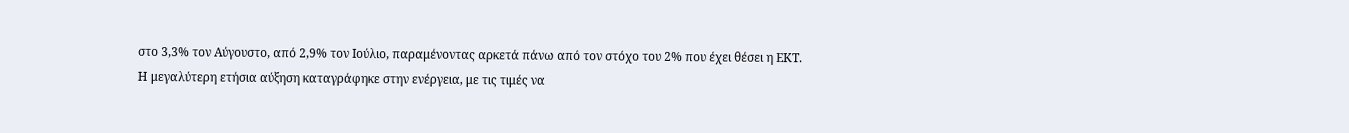στο 3,3% τον Αύγουστο, από 2,9% τον Ιούλιο, παραμένοντας αρκετά πάνω από τον στόχο του 2% που έχει θέσει η ΕΚΤ.
Η μεγαλύτερη ετήσια αύξηση καταγράφηκε στην ενέργεια, με τις τιμές να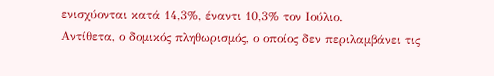ενισχύονται κατά 14,3%, έναντι 10,3% τον Ιούλιο.
Αντίθετα, ο δομικός πληθωρισμός, ο οποίος δεν περιλαμβάνει τις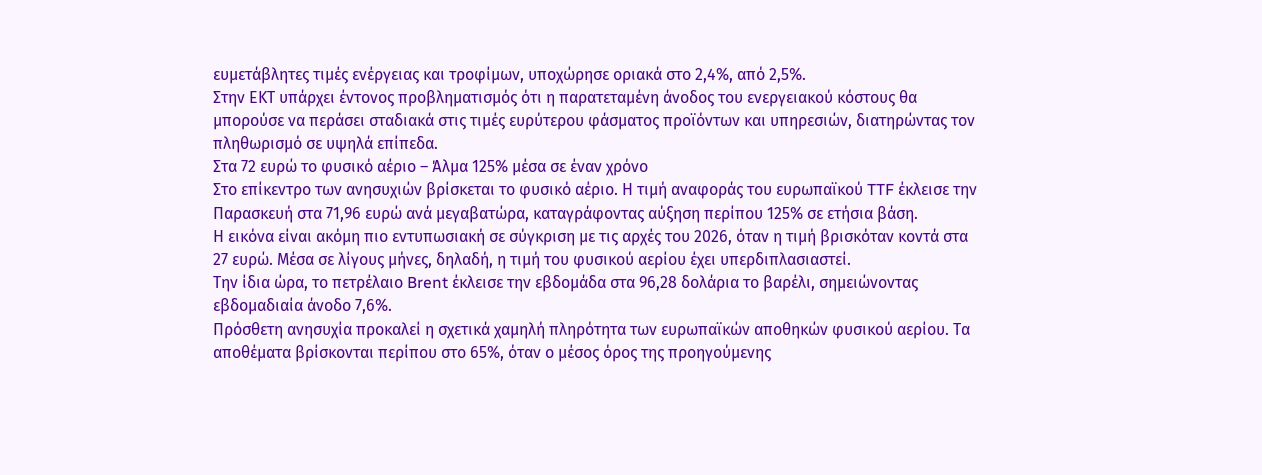ευμετάβλητες τιμές ενέργειας και τροφίμων, υποχώρησε οριακά στο 2,4%, από 2,5%.
Στην ΕΚΤ υπάρχει έντονος προβληματισμός ότι η παρατεταμένη άνοδος του ενεργειακού κόστους θα μπορούσε να περάσει σταδιακά στις τιμές ευρύτερου φάσματος προϊόντων και υπηρεσιών, διατηρώντας τον πληθωρισμό σε υψηλά επίπεδα.
Στα 72 ευρώ το φυσικό αέριο – Άλμα 125% μέσα σε έναν χρόνο
Στο επίκεντρο των ανησυχιών βρίσκεται το φυσικό αέριο. Η τιμή αναφοράς του ευρωπαϊκού TTF έκλεισε την Παρασκευή στα 71,96 ευρώ ανά μεγαβατώρα, καταγράφοντας αύξηση περίπου 125% σε ετήσια βάση.
Η εικόνα είναι ακόμη πιο εντυπωσιακή σε σύγκριση με τις αρχές του 2026, όταν η τιμή βρισκόταν κοντά στα 27 ευρώ. Μέσα σε λίγους μήνες, δηλαδή, η τιμή του φυσικού αερίου έχει υπερδιπλασιαστεί.
Την ίδια ώρα, το πετρέλαιο Brent έκλεισε την εβδομάδα στα 96,28 δολάρια το βαρέλι, σημειώνοντας εβδομαδιαία άνοδο 7,6%.
Πρόσθετη ανησυχία προκαλεί η σχετικά χαμηλή πληρότητα των ευρωπαϊκών αποθηκών φυσικού αερίου. Τα αποθέματα βρίσκονται περίπου στο 65%, όταν ο μέσος όρος της προηγούμενης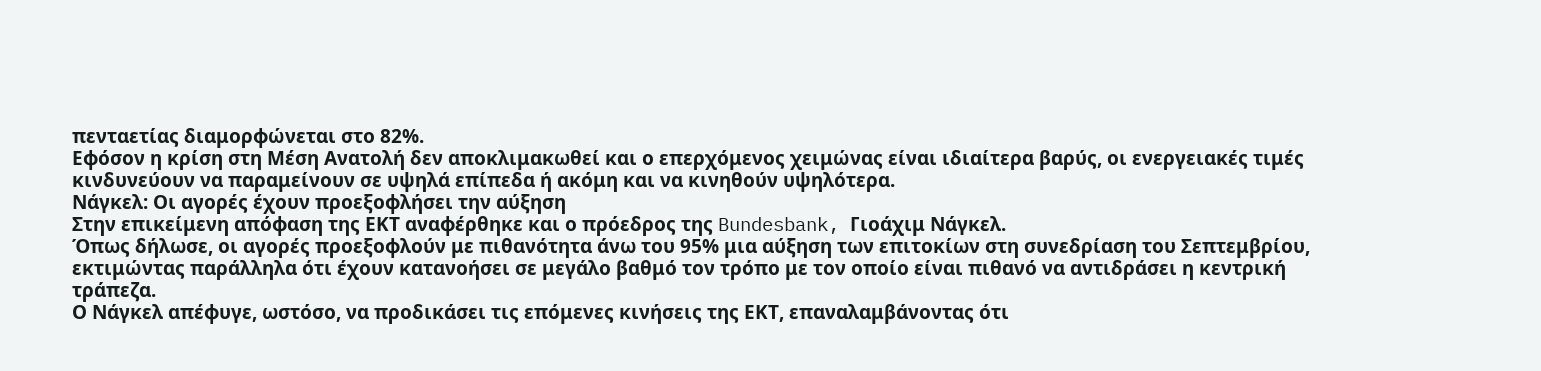πενταετίας διαμορφώνεται στο 82%.
Εφόσον η κρίση στη Μέση Ανατολή δεν αποκλιμακωθεί και ο επερχόμενος χειμώνας είναι ιδιαίτερα βαρύς, οι ενεργειακές τιμές κινδυνεύουν να παραμείνουν σε υψηλά επίπεδα ή ακόμη και να κινηθούν υψηλότερα.
Νάγκελ: Οι αγορές έχουν προεξοφλήσει την αύξηση
Στην επικείμενη απόφαση της ΕΚΤ αναφέρθηκε και ο πρόεδρος της Bundesbank, Γιοάχιμ Νάγκελ.
Όπως δήλωσε, οι αγορές προεξοφλούν με πιθανότητα άνω του 95% μια αύξηση των επιτοκίων στη συνεδρίαση του Σεπτεμβρίου, εκτιμώντας παράλληλα ότι έχουν κατανοήσει σε μεγάλο βαθμό τον τρόπο με τον οποίο είναι πιθανό να αντιδράσει η κεντρική τράπεζα.
Ο Νάγκελ απέφυγε, ωστόσο, να προδικάσει τις επόμενες κινήσεις της ΕΚΤ, επαναλαμβάνοντας ότι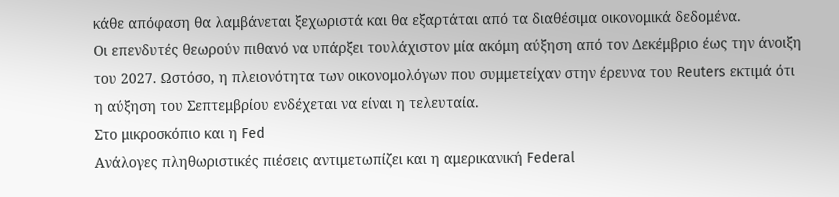κάθε απόφαση θα λαμβάνεται ξεχωριστά και θα εξαρτάται από τα διαθέσιμα οικονομικά δεδομένα.
Οι επενδυτές θεωρούν πιθανό να υπάρξει τουλάχιστον μία ακόμη αύξηση από τον Δεκέμβριο έως την άνοιξη του 2027. Ωστόσο, η πλειονότητα των οικονομολόγων που συμμετείχαν στην έρευνα του Reuters εκτιμά ότι η αύξηση του Σεπτεμβρίου ενδέχεται να είναι η τελευταία.
Στο μικροσκόπιο και η Fed
Ανάλογες πληθωριστικές πιέσεις αντιμετωπίζει και η αμερικανική Federal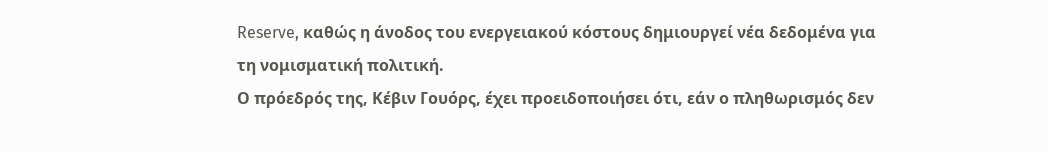Reserve, καθώς η άνοδος του ενεργειακού κόστους δημιουργεί νέα δεδομένα για τη νομισματική πολιτική.
Ο πρόεδρός της, Κέβιν Γουόρς, έχει προειδοποιήσει ότι, εάν ο πληθωρισμός δεν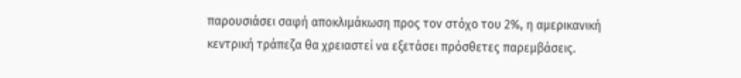παρουσιάσει σαφή αποκλιμάκωση προς τον στόχο του 2%, η αμερικανική κεντρική τράπεζα θα χρειαστεί να εξετάσει πρόσθετες παρεμβάσεις.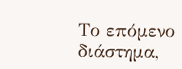Το επόμενο διάστημα,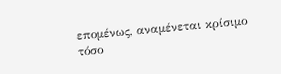επομένως, αναμένεται κρίσιμο τόσο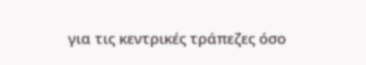για τις κεντρικές τράπεζες όσο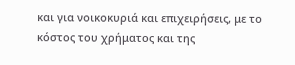και για νοικοκυριά και επιχειρήσεις, με το κόστος του χρήματος και της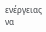ενέργειας να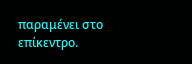παραμένει στο επίκεντρο.